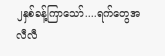၂နှစ်ခန့်ကြာသော်....ရက်တွေအလီလီ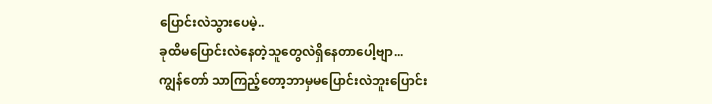ပြောင်းလဲသွားပေမဲ့..
ခုထိမပြောင်းလဲနေတဲ့သူတွေလဲရှိနေတာပေါ့ဗျာ...
ကျွန်တော် သာကြည့်တော့ဘာမှမပြောင်းလဲဘူးပြောင်း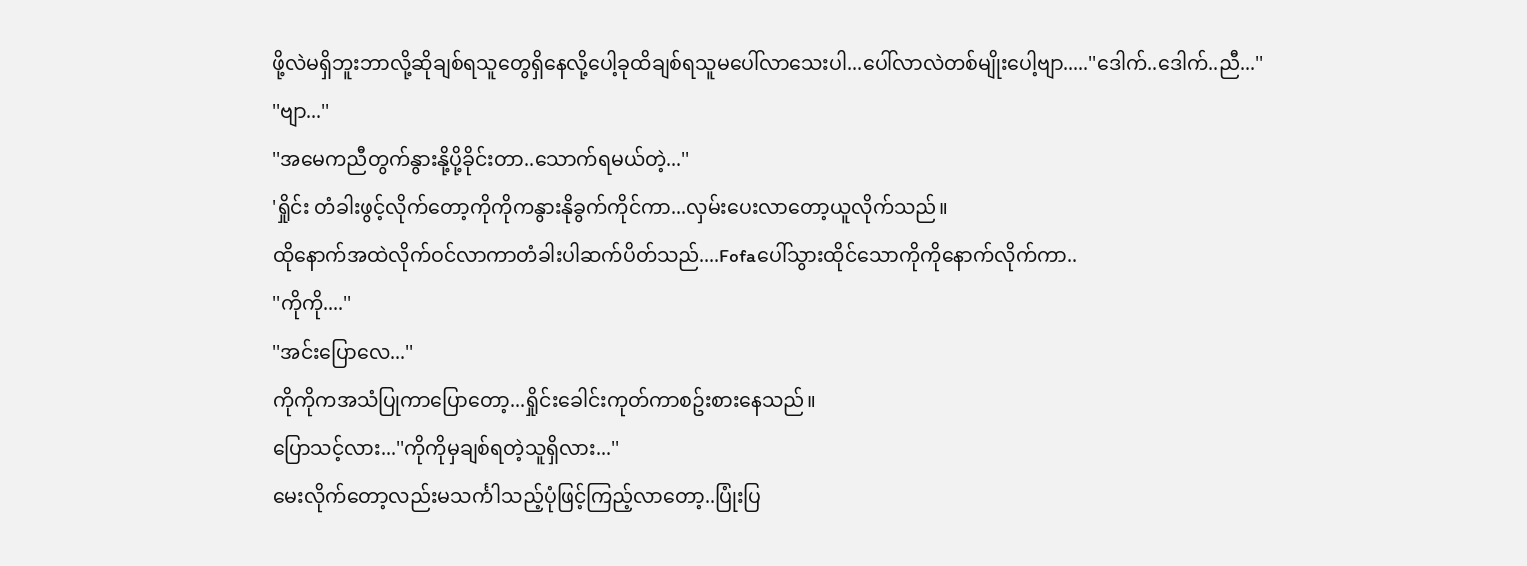ဖို့လဲမရှိဘူးဘာလို့ဆိုချစ်ရသူတွေရှိနေလို့ပေါ့ခုထိချစ်ရသူမပေါ်လာသေးပါ...ပေါ်လာလဲတစ်မျိုးပေါ့ဗျာ.....''ဒေါက်..ဒေါက်..ညီ...''
''ဗျာ...''
''အမေကညီတွက်နွားနို့ပို့ခိုင်းတာ..သောက်ရမယ်တဲ့...''
'ရှိုင်း တံခါးဖွင့်လိုက်တော့ကိုကိုကနွားနိုခွက်ကိုင်ကာ...လှမ်းပေးလာတော့ယူလိုက်သည်။
ထိုနောက်အထဲလိုက်ဝင်လာကာတံခါးပါဆက်ပိတ်သည်....Fofaပေါ်သွားထိုင်သောကိုကိုနောက်လိုက်ကာ..
''ကိုကို....''
''အင်းပြောလေ...''
ကိုကိုကအသံပြုကာပြောတော့...ရှိုင်းခေါင်းကုတ်ကာစဥ်းစားနေသည်။
ပြောသင့်လား...''ကိုကိုမှချစ်ရတဲ့သူရှိလား...''
မေးလိုက်တော့လည်းမသင်္ကါသည့်ပုံဖြင့်ကြည့်လာတော့..ပြုံးပြ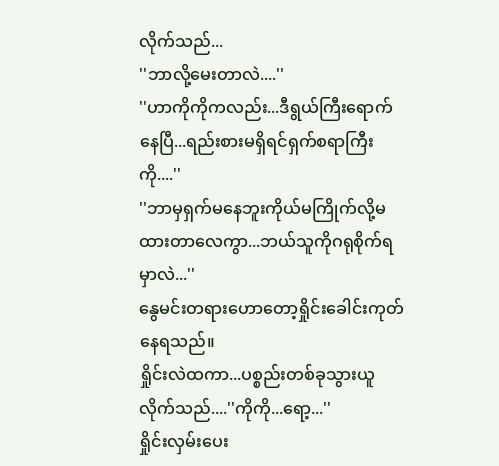လိုက်သည်...
''ဘာလို့မေးတာလဲ....''
''ဟာကိုကိုကလည်း...ဒီရွယ်ကြီးရောက်နေပြီ...ရည်းစားမရှိရင်ရှက်စရာကြီးကို....''
''ဘာမှရှက်မနေဘူးကိုယ်မကြိုက်လို့မထားတာလေကွာ...ဘယ်သူကိုဂရုစိုက်ရမှာလဲ...''
နွေမင်းတရားဟောတော့ရှိုင်းခေါင်းကုတ်နေရသည်။
ရှိုင်းလဲထကာ...ပစ္စည်းတစ်ခုသွားယူလိုက်သည်....''ကိုကို...ရော့...''
ရှိုင်းလှမ်းပေး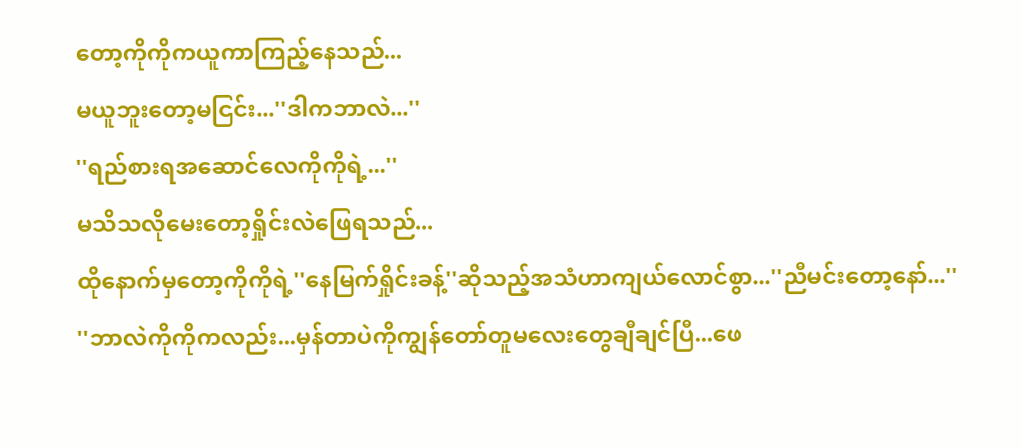တော့ကိုကိုကယူကာကြည့်နေသည်...
မယူဘူးတော့မငြင်း...''ဒါကဘာလဲ...''
''ရည်စားရအဆောင်လေကိုကိုရဲ့...''
မသိသလိုမေးတော့ရှိုင်းလဲဖြေရသည်...
ထိုနောက်မှတော့ကိုကိုရဲ့''နေမြက်ရှိုင်းခန့်''ဆိုသည့်အသံဟာကျယ်လောင်စွာ...''ညီမင်းတော့နော်...''
''ဘာလဲကိုကိုကလည်း...မှန်တာပဲကိုကျွန်တော်တူမလေးတွေချီချင်ပြီ...ဖေ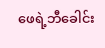ဖေရဲ့ဘီခေါင်း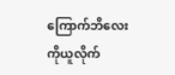ကြောက်ဘိလေးကိုယူလိုက်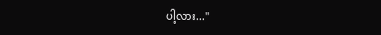ပါ့လား...''